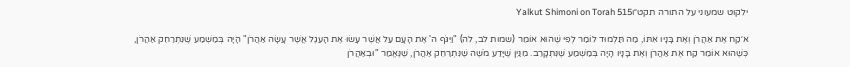ילקוט שמעוני על התורה תקט״וYalkut Shimoni on Torah 515

א׳קַח אֶת אַהֲרֹן וְאֶת בָּנָיו אִתּוֹ, מַה תַּלְמוּד לוֹמַר לְפִי שֶׁהוּא אוֹמֵר (שמות לב, לה) "וַיִּגֹּף ה' אֶת הָעָם עַל אֲשֶׁר עָשׂוּ אֶת הָעֵגֶל אֲשֶׁר עָשָׂה אַהֲרֹן" הָיָה בְּמַשְׁמַע שֶׁנִּתְרַחֵק אַהֲרֹן, כְּשֶׁהוּא אוֹמֵר קַח אֶת אַהֲרֹן וְאֶת בָּנָיו הָיָה בְּמַשְׁמַע שֶׁנִּתְקָרֵב. מִנַּיִן שֶׁיָּדַע מֹשֶׁה שֶׁנִּתְרַחֵק אַהֲרֹן, שֶׁנֶּאֱמַר "וּבְאַהֲרֹן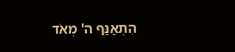הִתְאַנַּף ה' מְאֹד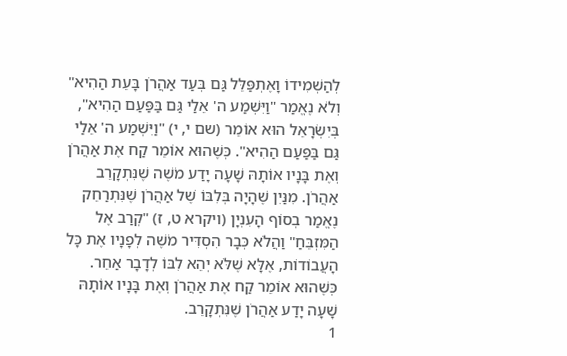לְהַשְׁמִידוֹ וָאֶתְפַּלֵּל גַּם בְּעַד אַהֲרֹן בָּעֵת הַהִיא" וְלֹא נֶאֱמַר "וַיִּשְׁמַע ה' אֵלַי גַּם בַּפַּעַם הַהִיא", בְּיִשְׂרָאֵל הוּא אוֹמֵר (שם י, י) "וַיִּשְׁמַע ה' אֵלַי גַּם בַּפַּעַם הַהִיא". כְּשֶׁהוּא אוֹמֵר קַח אֶת אַהֲרֹן וְאֶת בָּנָיו אוֹתָהּ שָׁעָה יָדַע מֹשֶׁה שֶׁנִּתְקָרֵב אַהֲרֹן. מִנַּיִן שֶׁהָיָה בְּלִבּוֹ שֶׁל אַהֲרֹן שֶׁנִּתְרַחֵק נֶאֱמַר בְסוֹף הָעִנְיָן (ויקרא ט, ז) "קְרַב אֶל הַמִּזְבֵּחַ" וַהֲלֹא כְּבָר הִסְדִּיר מֹשֶׁה לְפָנָיו אֶת כָּל הָעֲבוֹדוֹת, אֶלָּא שֶׁלֹּא יְהֵא לִבּוֹ לְדָבָר אַחֵר. כְּשֶׁהוּא אוֹמֵר קַח אֶת אַהֲרֹן וְאֶת בָּנָיו אוֹתָהּ שָׁעָה יָדַע אַהֲרֹן שֶׁנִּתְקָרֵב.
1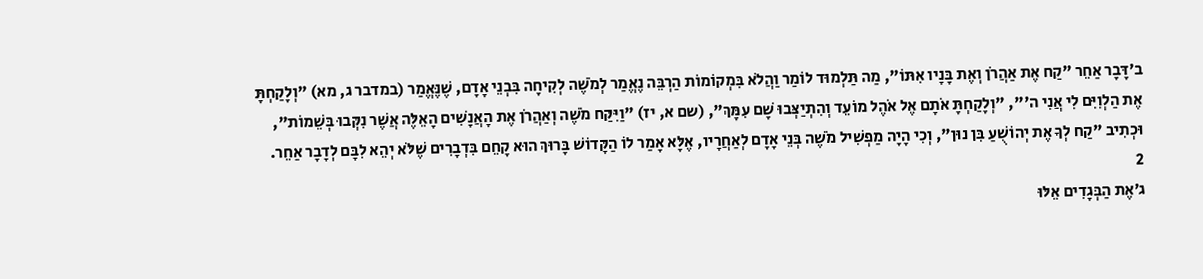ב׳דָּבָר אַחֵר "קַח אֶת אַהֲרֹן וְאֶת בָּנָיו אִתּוֹ", מַה תַּלְמוּד לוֹמַר וַהֲלֹא בִּמְקוֹמוֹת הַרְבֵּה נֶאֱמַר לְמֹשֶׁה לְקִיחָה בִּבְנֵי אָדָם, שֶׁנֶּאֱמַר (במדבר ג, מא) "וְלָקַחְתָּ אֶת הַלְוִיִּם לִי אֲנִי ה'", "וְלָקַחְתָּ אֹתָם אֶל אֹהֶל מוֹעֵד וְהִתְיַצְּבוּ שָׁם עִמָּךְ", (שם א, יז) "וַיִּקַּח מֹשֶׁה וְאַהֲרֹן אֶת הָאֲנָשִׁים הָאֵלֶּה אֲשֶׁר נִקְּבוּ בְּשֵׁמוֹת", וּכְתִיב "קַח לְךָ אֶת יְהוֹשֻׁעַ בִּן נוּן", וְכִי הָיָה מַפְשִׁיל מֹשֶׁה בְּנֵי אָדָם לְאַחֲרָיו, אֶלָּא אָמַר לוֹ הַקָּדוֹשׁ בָּרוּךְ הוּא קָחֵם בִּדְבָרִים שֶׁלֹּא יְהֵא לִבָּם לְדָבָר אַחֵר.
2
ג׳אֶת הַבְּגָדִים אֵלּוּ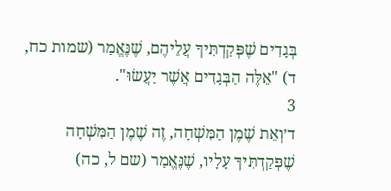בְּגָדִים שֶׁפְּקַדְתִּיךָ עֲלֵיהֶם, שֶׁנֶּאֱמַר (שמות כח, ד) "אֵלֶּה הַבְּגָדִים אֲשֶׁר יַעֲשׂוּ".
3
ד׳וְאֵת שֶׁמֶן הַמִּשְׁחָה, זֶה שֶׁמֶן הַמִּשְׁחָה שֶׁפְּקַדְתִּיךָ עָלָיו, שֶׁנֶּאֱמַר (שם ל, כה)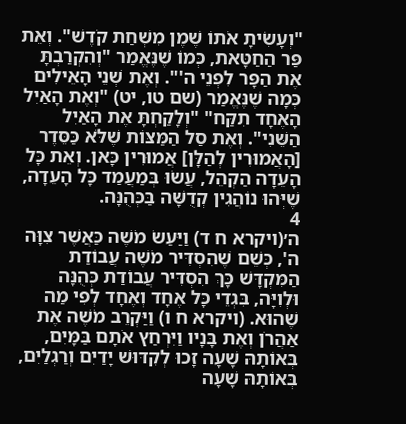"וְעָשִׂיתָ אֹתוֹ שֶׁמֶן מִשְׁחַת קֹדֶשׁ". וְאֵת פַּר הַחַטָּאת, כְּמוֹ שֶׁנֶּאֱמַר "וְהִקְרַבְתָּ אֶת הַפָּר לִפְנֵי ה'". וְאֶת שְׁנֵי הָאֵילִים כְּמָה שֶׁנֶּאֱמַר (שם טו, יט) "וְאֶת הָאַיִל הָאֶחָד תִקַּח" "וְלָקַחְתָּ אֶת הָאַיִל הַשֵּׁנִי". וְאֶת סַל הַמַּצּוֹת שֶׁלֹּא כַּסֵּדֶר [הָאֲמוּרִין לְהַלָּן] אֲמוּרִין כָּאן. וְאֵת כָּל הָעֵדָה הַקְהֵל, עֲשׂוּ בְּמַעֲמַד כָּל הָעֵדָה, שֶׁיְּהוּ נוֹהֲגִין קְדֻשָּׁה בַּכְּהֻנָּה.
4
ה׳(ויקרא ח ד) וַיַּעַשׂ מֹשֶׁה כַּאֲשֶׁר צִוָּה ה', כְּשֵׁם שֶׁהִסְדִּיר מֹשֶׁה עֲבוֹדַת הַמִּקְדָּשׁ כָּךְ הִסְדִּיר עֲבוֹדַת כְּהֻנָּה וּלְוִיָּה, בִּגְדֵי כָּל אֶחָד וְאֶחָד לְפִי מַה שֶׁהוּא. (ויקרא ח ו) וַיַּקְרֵב מֹשֶׁה אֶת אַהֲרֹן וְאֶת בָּנָיו וַיִּרְחַץ אֹתָם בַּמָּיִם, בְּאוֹתָהּ שָׁעָה זָכוּ לְקִדּוּשׁ יָדַיִם וְרַגְלַיִם, בְּאוֹתָהּ שָׁעָה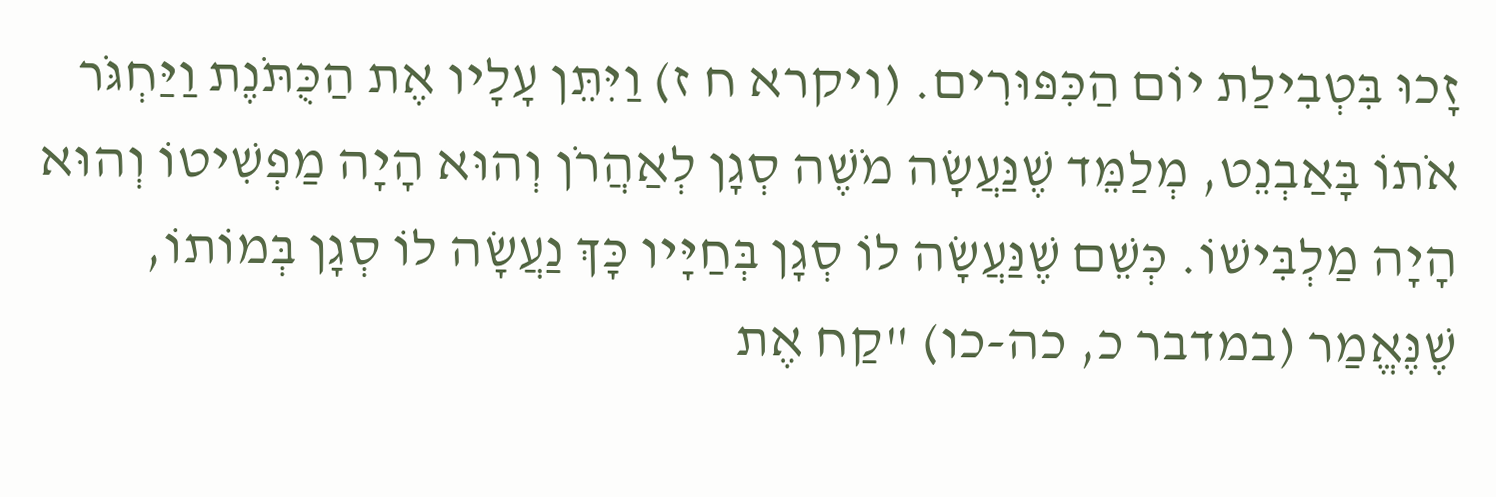זָכוּ בִּטְבִילַת יוֹם הַכִּפּוּרִים. (ויקרא ח ז) וַיִּתֵּן עָלָיו אֶת הַכֻּתֹּנֶת וַיַּחְגֹּר אֹתוֹ בָּאַבְנֵט, מְלַמֵּד שֶׁנַּעֲשָׂה מֹשֶׁה סְגָן לְאַהֲרֹן וְהוּא הָיָה מַפְשִׁיטוֹ וְהוּא הָיָה מַלְבִּישׁוֹ. כְּשֵׁם שֶׁנַּעֲשָׂה לוֹ סְגָן בְּחַיָּיו כָּךְ נַעֲשָׂה לוֹ סְגָן בְּמוֹתוֹ, שֶׁנֶּאֱמַר (במדבר כ, כה-כו) "קַח אֶת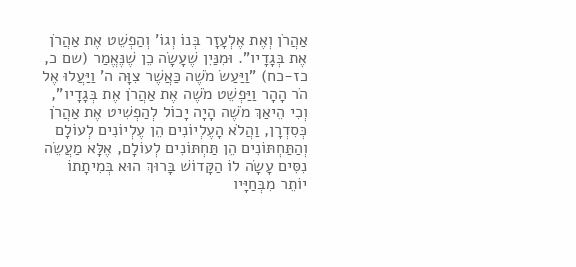אַהֲרֹן וְאֶת אֶלְעָזָר בְּנוֹ וְגוֹ' וְהַפְשֵׁט אֶת אַהֲרֹן אֶת בְּגָדָיו". וּמִנַּיִן שֶׁעָשָׂה כֵן שֶׁנֶּאֱמַר (שם כ, כז-כח) "וַיַּעַשׂ מֹשֶׁה כַּאֲשֶׁר צִוָּה ה' וַיַּעֲלוּ אֶל הֹר הָהָר וַיַּפְשֵׁט מֹשֶׁה אֶת אַהֲרֹן אֶת בְּגָדָיו", וְכִי הֵיאַךְ מֹשֶׁה הָיָה יָכוֹל לְהַפְשִׁיט אֶת אַהֲרֹן כְּסִדְרָן, וַהֲלֹא הָעֶלְיוֹנִים הֵן עֶלְיוֹנִים לְעוֹלָם וְהַתַּחְתּוֹנִים הֵן תַּחְתּוֹנִים לְעוֹלָם, אֶלָּא מַעֲשֵׂה נִסִּים עָשָׂה לוֹ הַקָּדוֹשׁ בָּרוּךְ הוּא בְּמִיתָתוֹ יוֹתֵר מִבְּחַיָּיו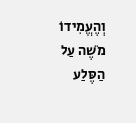וְהֶעֱמִידוֹ מֹשֶׁה עַל הַסֶּלַע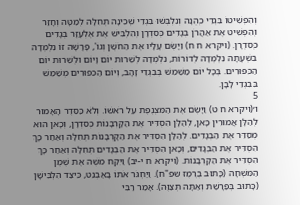וְהִפְשִׁיטוֹ בִּגְדֵי כְהֻנָּה וְנִלְבְּשׁוּ בִּגְדֵי שְׁכִינָה תְּחִלָּה לְמַטָּה וְחָזַר וְהִפְשִׁיט אֶת אַהֲרֹן בְּגָדִים כְּסִדְרָן וְהִלְבִּישׁ אֶת אֶלְעָזָר בְּגָדִים כְּסִדְרָן. (ויקרא ח ח) וַיָּשֶׂם עָלָיו אֶת הַחֹשֶׁן וְגוֹ', פָּרָשָׁה זוֹ נִלְמְדָה בִּשְׁעָתָהּ נִלְמְדָה לְדוֹרוֹת, נִלְמְדָה לְשֵׁרוּת יוֹם וָיוֹם וּלְשֵׁרוּת יוֹם הַכִּפּוּרִים. בְּכָל יוֹם מַשַׁמֵּשׁ בְּבִגְדֵי זָהָב, וְיוֹם הַכִּפּוּרִים מְשַׁמֵּשׁ בִּבִגְדֵי לָבָן.
5
ו׳(ויקרא ח ט) וַיָּשֶׂם אֶת הַמִּצְנֶפֶת עַל רֹאשׁוֹ. וְלֹא כַּסֵּדֶר הָאָמוּר לְהַלָּן אֲמוּרִין כָּאן, לְהַלָּן הִסְדִּיר אֶת הַקָּרְבָּנוֹת כְּסִדְרָן, וְכָאן הוּא מְסַדֵּר אֶת הַבְּגָדִים. לְהַלָּן הִסְדִּיר אֶת הַקָּרְבָּנוֹת תְּחִלָּה וְאַחַר כָּךְ הִסְדִּיר אֶת הַבְּגָדִים, וְכָאן הִסְדִּיר אֶת הַבְּגָדִים תְּחִלָּה וְאַחַר כָּךְ הִסְדִּיר אֶת הַקָּרְבָּנוֹת. (ויקרא ח י-יב) וַיִּקַּח מֹשֶׁה אֶת שֶׁמֶן הַמִּשְׁחָה (כָּתוּב בֶּרֶמֶז שפ"ח). וַיַּחְגֹּר אֹתוֹ בָּאַבְנֵט, כֵּיצַד הִלְבִּישָׁן (כָּתוּב בְּפַּרָשַׁת וְאַתָּה תְּצַוֶּה). אָמַר רַבִּי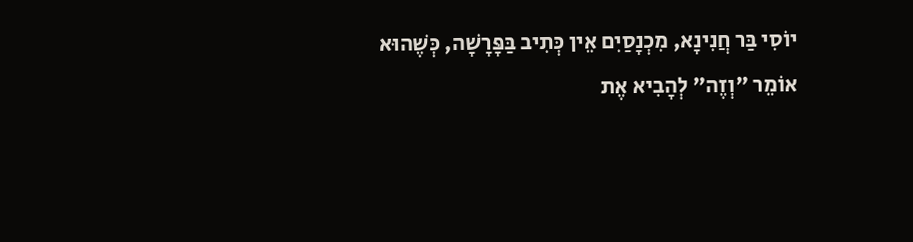יוֹסִי בַּר חֲנִינָא, מִכְנָסַיִם אֵין כְּתִיב בַּפָּרָשָׁה, כְּשֶׁהוּא אוֹמֵר "וְזֶה" לְהָבִיא אֶת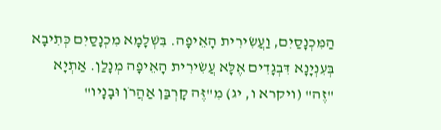הַמִּכְנָסַיִם, וַעֲשִׂירִית הָאֵיפָה. בִּשְׁלָמָא מִכְנָסַיִם כְּתִיבָא בְּעִנְיָנָא דִּבְגָדִים אֶלָּא עֲשִׂירִית הָאֵיפָה מְנָלַן. אַתְיָא "זֶה" (ויקרא ו, יג) מִ"זֶּה קָרְבַּן אַהֲרֹן וּבָנָיו"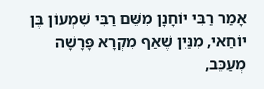אָמַר רַבִּי יוֹחָנָן מִשֵּׁם רַבִּי שִׁמְעוֹן בֶּן יוֹחַאי, מִנַּיִן שֶׁאַף מִקְרָא פָּרָשָׁה מְעַכֵּב,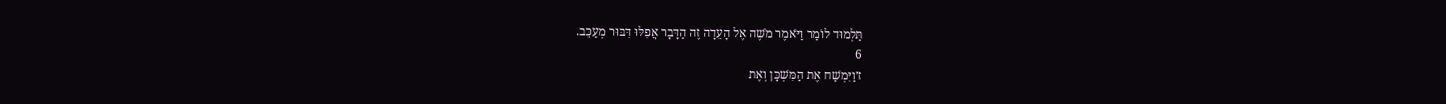תַּלְמוּד לוֹמַר וַיֹּאמֶר מֹשֶׁה אֶל הָעֵדָה זֶה הַדָּבָר אֲפִלּוּ דִּבּוּר מְעַכֵּב.
6
ז׳וַיִּמְשַׁח אֶת הַמִּשְׁכָּן וְאֶת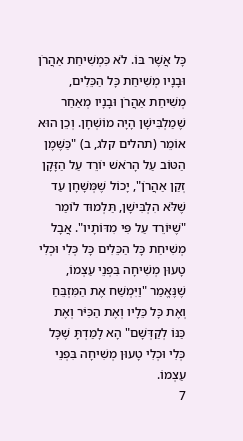כָּל אֲשֶׁר בּוֹ. לֹא כִּמְשִׁיחַת אַהֲרֹן וּבָנָיו מְשִׁיחַת כָּל הַכֵּלִים, מְשִׁיחַת אַהֲרֹן וּבָנָיו מְאַחַר שֶׁמַלְבִּישָׁן הָיָה מוֹשְׁחָן. וְכֵן הוּא אוֹמֵר (תהלים קלג, ב) "כַּשֶּׁמֶן הַטּוֹב עַל הָרֹאשׁ יוֹרֵד עַל הַזָּקָן זְקַן אַהֲרֹן", יָכוֹל שֶׁמְּשָׁחָן עַד שֶׁלֹּא הִלְבִּישָׁן, תַּלְמוּד לוֹמַר "שֶׁיּוֹרֵד עַל פִּי מִדּוֹתָיו". אֲבָל מְשִׁיחַת כָּל הַכֵּלִים כָּל כְּלִי וּכְלִי טָעוּן מְשִׁיחָה בִּפְנֵי עַצְמוֹ, שֶׁנֶּאֱמַר "וַיִּמְשַׁח אֶת הַמִּזְבֵּחַ וְאֶת כָּל כֵּלָיו וְאֶת הַכִּיֹּר וְאֶת כַּנּוֹ לְקַדְּשָׁם" הָא לָמַדְתָּ שֶׁכָּל כְּלִי וּכְלִי טָעוּן מְשִׁיחָה בִּפְנֵי עַצְמוֹ.
7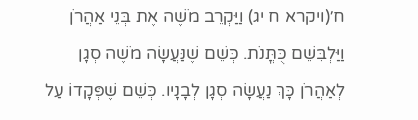ח׳(ויקרא ח יג) וַיַּקְרֵב מֹשֶׁה אֶת בְּנֵי אַהֲרֹן וַיַּלְבִּשֵׁם כֻּתֳּנֹת. כְּשֵׁם שֶׁנַּעֲשָׂה מֹשֶׁה סְגָן לְאַהֲרֹן כָּךְ נַעֲשָׂה סְגָן לְבָנָיו. כְּשֵׁם שֶׁפְּקָדוֹ עַל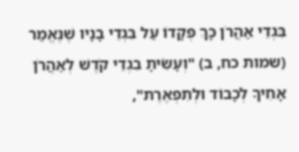בִּגְדֵי אַהֲרֹן כָּךְ פְּקָדוֹ עַל בִּגְדֵי בָנָיו שֶׁנֶּאֱמַר (שמות כח, ב) "וְעָשִׂיתָ בִגְדֵי קֹדֶשׁ לְאַהֲרֹן אָחִיךָ לְכָבוֹד וּלְתִפְאֶרֶת",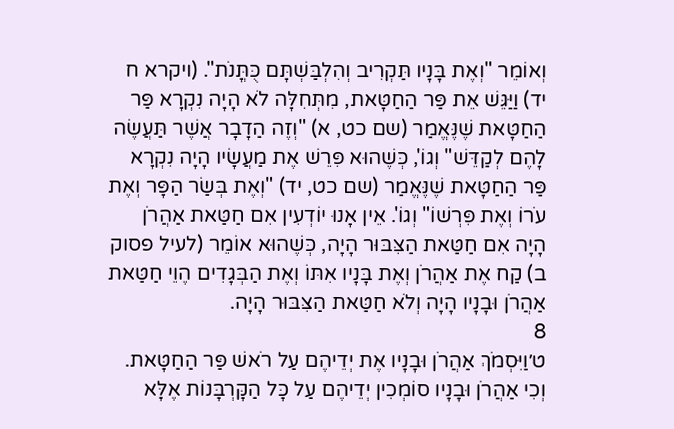וְאוֹמֵר "וְאֶת בָּנָיו תַּקְרִיב וְהִלְבַּשְׁתָּם כֻּתֳּנֹת". (ויקרא ח יד) וַיַּגֵּשׁ אֵת פַּר הַחַטָּאת, מִתְּחִלָּה לֹא הָיָה נִקְרָא פַּר הַחַטָּאת שֶׁנֶּאֱמַר (שם כט, א) "וְזֶה הַדָבָר אֲשֶׁר תַּעֲשֶׂה לָהֶם לְקַדֵּשׁ" וְגוֹ', כְּשֶׁהוּא פִּרֵשׁ אֶת מַעֲשָׂיו הָיָה נִקְרָא פַּר הַחַטָּאת שֶׁנֶּאֱמַר (שם כט, יד) "וְאֶת בְּשַׂר הַפָּר וְאֶת עֹרוֹ וְאֶת פִּרְשׁוֹ" וְגוֹ'. אֵין אָנוּ יוֹדְעִין אִם חַטַּאת אַהֲרֹן הָיָה אִם חַטַּאת הַצִּבּוּר הָיָה, כְּשֶׁהוּא אוֹמֵר (לעיל פסוק ב) קַח אֶת אַהֲרֹן וְאֶת בָּנָיו אִתּוֹ וְאֶת הַבְּגָדִים הֶוֵי חַטַּאת אַהֲרֹן וּבָנָיו הָיָה וְלֹא חַטַּאת הַצִּבּוּר הָיָה.
8
ט׳וַיִּסְמֹךְ אַהֲרֹן וּבָנָיו אֶת יְדֵיהֶם עַל רֹאשׁ פַּר הַחַטָּאת. וְכִי אַהֲרֹן וּבָנָיו סוֹמְכִין יְדֵיהֶם עַל כָּל הַקָּרְבָּנוֹת אֶלָּא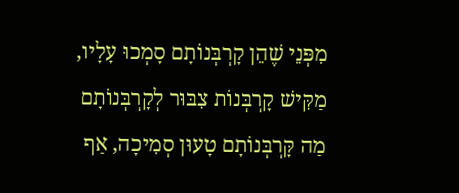מִפְּנֵי שֶׁהֵן קָרְבְּנוֹתָם סָמְכוּ עָלָיו, מַקִּישׁ קָרְבְּנוֹת צִבּוּר לְקָרְבְּנוֹתָם מַה קָּרְבְּנוֹתָם טָעוּן סְמִיכָה, אַף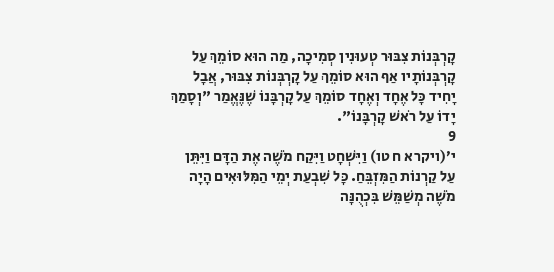קָרְבְּנוֹת צִבּוּר טְעוּנִין סְמִיכָה, מַה הוּא סוֹמֵךְ עַל קָרְבְּנוֹתָיו אַף הוּא סוֹמֵךְ עַל קָרְבְּנוֹת צִבּוּר, אֲבָל יָחִיד כָּל אֶחָד וְאֶחָד סוֹמֵךְ עַל קָרְבָּנוֹ שֶׁנֶּאֱמַר "וְסָמַךְ יָדוֹ עַל רֹאשׁ קָרְבָּנוֹ".
9
י׳(ויקרא ח טו) וַיִּשְׁחָט וַיִּקַח מֹשֶׁה אֶת הַדָּם וַיִּתֵּן עַל קַרְנוֹת הַמִּזְבֵּחַ. כָּל שִׁבְעַת יְמֵי הַמִּלּוּאִים הָיָה מֹשֶׁה מְשַׁמֵּשׁ בִּכְהֻנָּה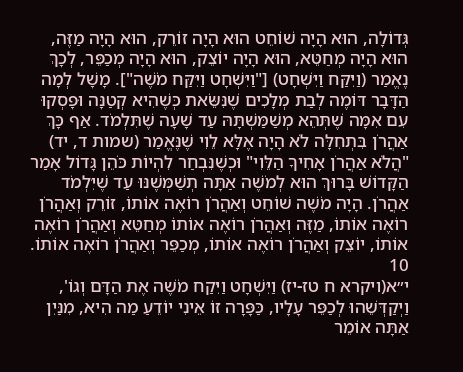גְּדוֹלָה, הוּא הָיָה שׁוֹחֵט הוּא הָיָה זוֹרֵק, הוּא הָיָה מַזֶּה, הוּא הָיָה מְחַטֵּא, הוּא הָיָה יוֹצֵק, הוּא הָיָה מְכַפֵּר, לְכָךְ נֶאֱמַר (וַיִּקַּח וַיִּשְׁחָט) ["וַיִּשְׁחָט וַיִּקַּח מֹשֶׁה"]. מָשָׁל לְמָה הַדָּבָר דּוֹמֶה לְבַת מְלָכִים שֶׁנִּשֵּׂאת כְּשֶׁהִיא קְטַנָּה וּפָסְקוּ עִם אִמָּה שֶׁתְּהֵא מְשַׁמַּשְׁתָּהּ עַד שָׁעָה שֶׁתִּלְמֹד. אַף כָּךְ אַהֲרֹן בִּתְחִלָּה לֹא הָיָה אֶלָּא לֵוִי שֶׁנֶּאֱמַר (שמות ד, יד) "הֲלֹא אַהֲרֹן אָחִיךָ הַלֵּוִי" וּכְשֶׁנִּבְחַר לִהְיוֹת כֹּהֵן גָּדוֹל אָמַר הַקָּדוֹשׁ בָּרוּךְ הוּא לְמֹשֶׁה אַתָּה תְשַׁמְּשֶׁנּוּ עַד שֶׁיִּלְמֹד אַהֲרֹן. הָיָה מֹשֶׁה שׁוֹחֵט וְאַהֲרֹן רוֹאֶה אוֹתוֹ, זוֹרֵק וְאַהֲרֹן רוֹאֶה אוֹתוֹ, מַזֶּה וְאַהֲרֹן רוֹאֶה אוֹתוֹ מְחַטֵּא וְאַהֲרֹן רוֹאֶה אוֹתוֹ, יוֹצֵק וְאַהֲרֹן רוֹאֶה אוֹתוֹ, מְכַפֵּר וְאַהֲרֹן רוֹאֶה אוֹתוֹ.
10
י״א(ויקרא ח טז-יז) וַיִּשְׁחָט וַיִּקַח מֹשֶׁה אֶת הַדָּם וְגוֹ', וַיְקַדְּשֵׁהוּ לְכַפֵּר עָלָיו, כַּפָּרָה זוֹ אֵינִי יוֹדֵעַ מַה הִיא, מִנַּיִן אַתָּה אוֹמֵר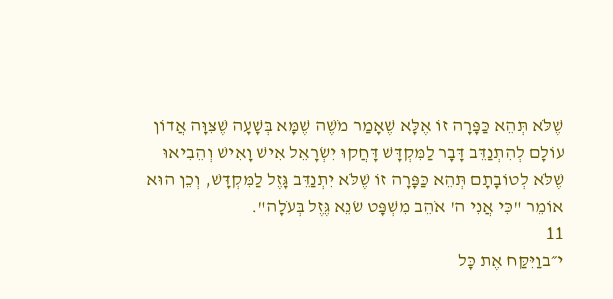שֶׁלֹּא תְּהֵא כַּפָּרָה זוֹ אֶלָּא שֶׁאָמַר מֹשֶׁה שֶׁמָּא בְּשָׁעָה שֶׁצִּוָּה אֲדוֹן עוֹלָם לְהִתְנַדֵּב דָּבָר לַמִּקְדָּשׁ דָּחֲקוּ יִשְׂרָאֵל אִישׁ וָאִישׁ וְהֵבִיאוּ שֶׁלֹּא לְטוֹבָתָם תְּהֵא כַּפָּרָה זוֹ שֶׁלֹּא יִתְנַדֵּב גָּזֶל לַמִּקְדָּשׁ, וְכֵן הוּא אוֹמֵר "כִּי אֲנִי ה' אֹהֵב מִשְׁפָּט שׂנֵא גֶּזֶל בְּעֹלָה".
11
י״בוַיִּקַּח אֶת כָּל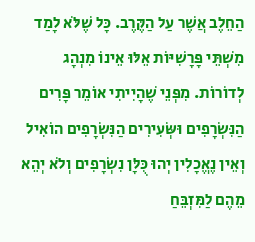הַחֵלֶב אֲשֶׁר עַל הַקֶּרֶב. כָּל שֶׁלֹּא לָמַד מִשְׁתֵּי פָּרָשִׁיּוֹת אֵלּוּ אֵינוֹ מִנְהָג לְדוֹרוֹת. מִפְּנֵי שֶׁהָיִיתִי אוֹמֵר פָּרִים הַנִּשְׂרָפִים וּשְּׂעִירִים הַנִּשְׂרָפִים הוֹאִיל וְאֵין נֶאֱכָלִין יְהוּ כֻּלָּן נִשְׂרָפִים וְלֹא יְהֵא מֵהֶם לַמִּזְבֵּחַ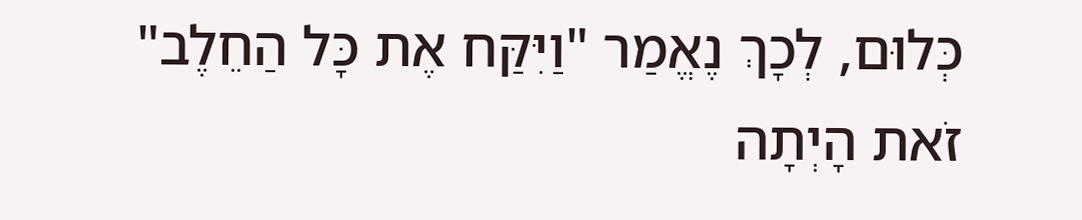כְּלוּם, לְכָךְ נֶאֱמַר "וַיִּקַּח אֶת כָּל הַחֵלֶב" זֹאת הָיְתָה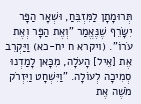תְּרוּמָתָן לַמִּזְבֵּחַ, וּשְׁאָר הַפָּר יִשָּׂרֵף שֶׁנֶּאֱמַר "וְאֶת הַפָּר וְאֶת עֹרוֹ". (ויקרא ח יח-כא) וַיַּקְרֵב אֶת [אֵיל] הָעֹלָה, מִכָּאן לָמַדְנוּ סְמִיכָה לְעוֹלָה. "וַיִּשְׁחָט וַיִּזְרֹק מֹשֶׁה אֶת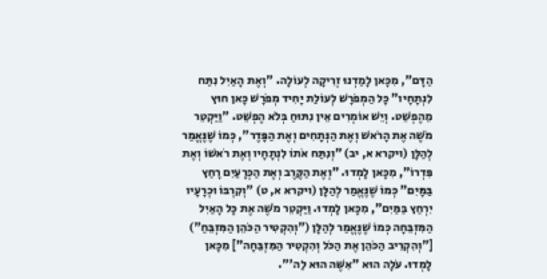הַדָּם", מִכָּאן לָמַדְנוּ זְרִיקָה לְעוֹלָה. "וְאֶת הָאַיִל נִתַּח לִנְתָחָיו" כָּל הַמְפֹרָשׁ לְעוֹלַת יָחִיד מְפֹרָשׁ כָּאן חוּץ מֵהֶפְשֵׁט. וְיֵשׁ אוֹמְרִים אֵין נִתּוּחַ בְּלֹא הֶפְשֵׁט. "וַיַּקְטֵר מֹשֶׁה אֶת הָרֹאשׁ וְאֶת הַנְּתָחִים וְאֶת הַפָּדֶר", כְּמוֹ שֶׁנֶּאֱמַר לְהַלָּן (ויקרא א, יב) "וְנִתַּח אֹתוֹ לִנְתָחָיו וְאֶת רֹאשׁוֹ וְאֶת פִּדְרוֹ", מִכָּאן לָמְדוּ. "וְאֶת הַקֶּרֶב וְאֶת הַכְּרָעַיִם רָחַץ בַּמָּיִם" כְּמוֹ שֶׁנֶּאֱמַר לְהַלָּן (ויקרא א, ט) "וְקִרְבּוֹ וּכְרָעָיו יִרְחַץ בַּמַּיִם", מִכָּאן לָמְדוּ. וַיַּקְטֵר מֹשֶׁה אֶת כָּל הָאַיִל הַמִּזְבֵּחָה כְּמוֹ שֶׁנֶּאֱמַר לְהַלָּן ("וְהִקְטִיר הַכֹּהֵן הַמִּזְבֵּחַ") ["וְהִקְרִיב הַכֹּהֵן אֶת הַכֹּל וְהִקְטִיר הַמִּזְבֵּחָה"] מִכָּאן לָמְדוּ. עֹלָה הוּא "אִשֶּׁה הוּא לַה'".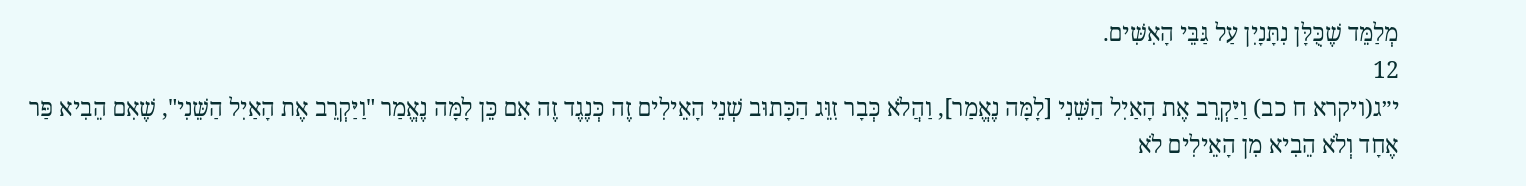מְלַמֵּד שֶׁכֻּלָּן נִתָּנָיִן עַל גַּבֵּי הָאִשִּׁים.
12
י״ג(ויקרא ח כב) וַיַּקְרֵב אֶת הָאַיִל הַשֵּׁנִי [לָמָּה נֶאֱמַר], וַהֲלֹא כְּבָר זִוֵּג הַכָּתוּב שְׁנֵי הָאֵילִים זֶה כְּנֶגֶד זֶה אִם כֵּן לָמָּה נֶאֱמַר "וַיַּקְרֵב אֶת הָאַיִל הַשֵּׁנִי", שֶׁאִם הֵבִיא פַּר אֶחָד וְלֹא הֵבִיא מִן הָאֵילִים לֹא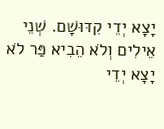יָצָא יְדֵי קִדּוּשָׁם. שְׁנֵי אֵילִים וְלֹא הֵבִיא פַּר לֹא יָצָא יְדֵי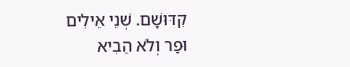קִדּוּשָׁם. שְׁנֵי אֵילִים וּפַר וְלֹא הֵבִיא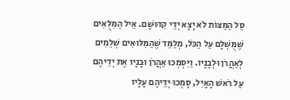סַל הַמַּצּוֹת לֹא יָצָא יְדֵי קִדּוּשָׁם. אֵיל הַמִּלֻּאִים שֶׁמֻּשְׁלָם עַל הַכֹּל, מְלַמֵּד שֶׁהַמִּלּוּאִים שְׁלֵמִים לְאַהֲרֹן וּלְבָנָיו. וַיִּסְמְכוּ אַהֲרֹן וּבָנָיו אֶת יְדֵיהֶם עַל רֹאשׁ הָאָיִל, סָמְכוּ יְדֵיהֶם עָלָיו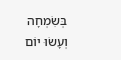בְּשִׂמְחָה וְעָשׂוּ יוֹם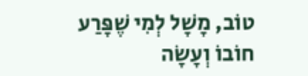טוֹב, מָשָׁל לְמִי שֶׁפָּרַע חוֹבוֹ וְעָשָׂה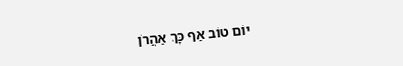יוֹם טוֹב אַף כָּךְ אַהֲרֹן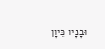וּבָנָיו כֵּיוָן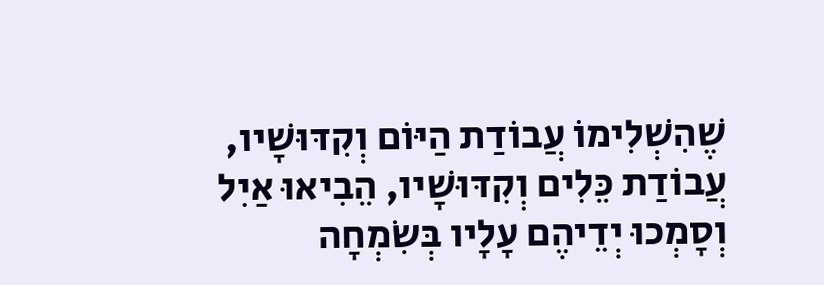שֶׁהִשְׁלִימוֹ עֲבוֹדַת הַיּוֹם וְקִדּוּשָׁיו, עֲבוֹדַת כֵּלִים וְקִדּוּשָׁיו, הֵבִיאוּ אַיִל וְסָמְכוּ יְדֵיהֶם עָלָיו בְּשִׂמְחָה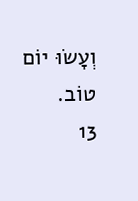וְעָשׂוּ יוֹם טוֹב.
13